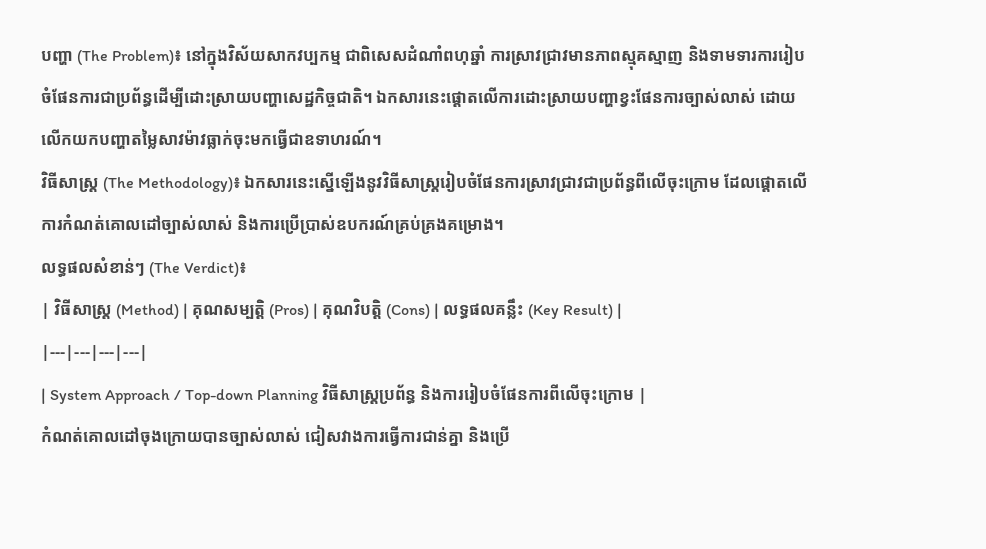បញ្ហា (The Problem)៖ នៅក្នុងវិស័យសាកវប្បកម្ម ជាពិសេសដំណាំពហុឆ្នាំ ការស្រាវជ្រាវមានភាពស្មុគស្មាញ និងទាមទារការរៀបចំផែនការជាប្រព័ន្ធដើម្បីដោះស្រាយបញ្ហាសេដ្ឋកិច្ចជាតិ។ ឯកសារនេះផ្តោតលើការដោះស្រាយបញ្ហាខ្វះផែនការច្បាស់លាស់ ដោយលើកយកបញ្ហាតម្លៃសាវម៉ាវធ្លាក់ចុះមកធ្វើជាឧទាហរណ៍។
វិធីសាស្ត្រ (The Methodology)៖ ឯកសារនេះស្នើឡើងនូវវិធីសាស្ត្ររៀបចំផែនការស្រាវជ្រាវជាប្រព័ន្ធពីលើចុះក្រោម ដែលផ្តោតលើការកំណត់គោលដៅច្បាស់លាស់ និងការប្រើប្រាស់ឧបករណ៍គ្រប់គ្រងគម្រោង។
លទ្ធផលសំខាន់ៗ (The Verdict)៖
| វិធីសាស្ត្រ (Method) | គុណសម្បត្តិ (Pros) | គុណវិបត្តិ (Cons) | លទ្ធផលគន្លឹះ (Key Result) |
|---|---|---|---|
| System Approach / Top-down Planning វិធីសាស្ត្រប្រព័ន្ធ និងការរៀបចំផែនការពីលើចុះក្រោម |
កំណត់គោលដៅចុងក្រោយបានច្បាស់លាស់ ជៀសវាងការធ្វើការជាន់គ្នា និងប្រើ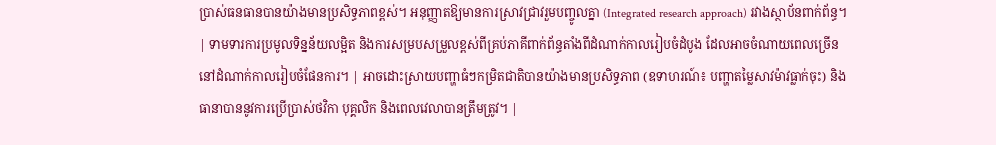ប្រាស់ធនធានបានយ៉ាងមានប្រសិទ្ធភាពខ្ពស់។ អនុញ្ញាតឱ្យមានការស្រាវជ្រាវរួមបញ្ចូលគ្នា (Integrated research approach) រវាងស្ថាប័នពាក់ព័ន្ធ។ | ទាមទារការប្រមូលទិន្នន័យលម្អិត និងការសម្របសម្រួលខ្ពស់ពីគ្រប់ភាគីពាក់ព័ន្ធតាំងពីដំណាក់កាលរៀបចំដំបូង ដែលអាចចំណាយពេលច្រើននៅដំណាក់កាលរៀបចំផែនការ។ | អាចដោះស្រាយបញ្ហាធំៗកម្រិតជាតិបានយ៉ាងមានប្រសិទ្ធភាព (ឧទាហរណ៍៖ បញ្ហាតម្លៃសាវម៉ាវធ្លាក់ចុះ) និងធានាបាននូវការប្រើប្រាស់ថវិកា បុគ្គលិក និងពេលវេលាបានត្រឹមត្រូវ។ |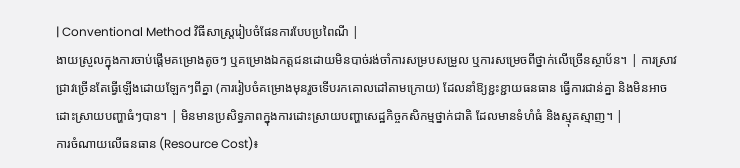| Conventional Method វិធីសាស្ត្ររៀបចំផែនការបែបប្រពៃណី |
ងាយស្រួលក្នុងការចាប់ផ្តើមគម្រោងតូចៗ ឬគម្រោងឯកត្តជនដោយមិនបាច់រង់ចាំការសម្របសម្រួល ឬការសម្រេចពីថ្នាក់លើច្រើនស្ថាប័ន។ | ការស្រាវជ្រាវច្រើនតែធ្វើឡើងដោយឡែកៗពីគ្នា (ការរៀបចំគម្រោងមុនរួចទើបរកគោលដៅតាមក្រោយ) ដែលនាំឱ្យខ្ជះខ្ជាយធនធាន ធ្វើការជាន់គ្នា និងមិនអាចដោះស្រាយបញ្ហាធំៗបាន។ | មិនមានប្រសិទ្ធភាពក្នុងការដោះស្រាយបញ្ហាសេដ្ឋកិច្ចកសិកម្មថ្នាក់ជាតិ ដែលមានទំហំធំ និងស្មុគស្មាញ។ |
ការចំណាយលើធនធាន (Resource Cost)៖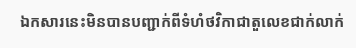ឯកសារនេះមិនបានបញ្ជាក់ពីទំហំថវិកាជាតួលេខជាក់លាក់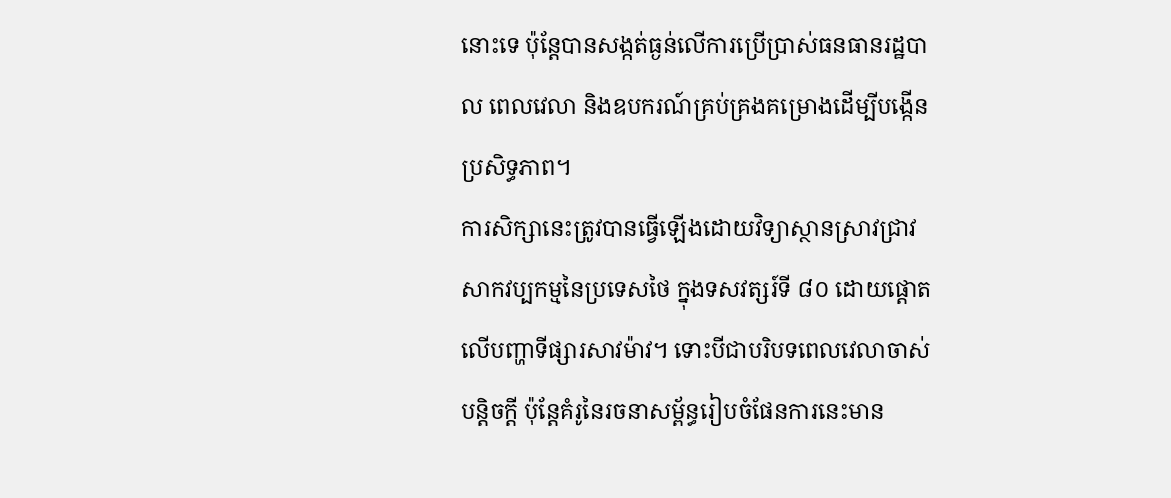នោះទេ ប៉ុន្តែបានសង្កត់ធ្ងន់លើការប្រើប្រាស់ធនធានរដ្ឋបាល ពេលវេលា និងឧបករណ៍គ្រប់គ្រងគម្រោងដើម្បីបង្កើនប្រសិទ្ធភាព។
ការសិក្សានេះត្រូវបានធ្វើឡើងដោយវិទ្យាស្ថានស្រាវជ្រាវសាកវប្បកម្មនៃប្រទេសថៃ ក្នុងទសវត្សរ៍ទី ៨០ ដោយផ្តោតលើបញ្ហាទីផ្សារសាវម៉ាវ។ ទោះបីជាបរិបទពេលវេលាចាស់បន្តិចក្តី ប៉ុន្តែគំរូនៃរចនាសម្ព័ន្ធរៀបចំផែនការនេះមាន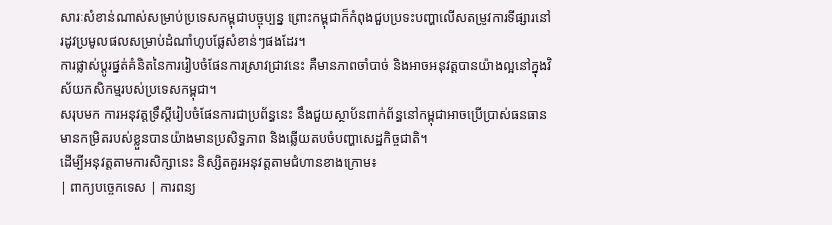សារៈសំខាន់ណាស់សម្រាប់ប្រទេសកម្ពុជាបច្ចុប្បន្ន ព្រោះកម្ពុជាក៏កំពុងជួបប្រទះបញ្ហាលើសតម្រូវការទីផ្សារនៅរដូវប្រមូលផលសម្រាប់ដំណាំហូបផ្លែសំខាន់ៗផងដែរ។
ការផ្លាស់ប្តូរផ្នត់គំនិតនៃការរៀបចំផែនការស្រាវជ្រាវនេះ គឺមានភាពចាំបាច់ និងអាចអនុវត្តបានយ៉ាងល្អនៅក្នុងវិស័យកសិកម្មរបស់ប្រទេសកម្ពុជា។
សរុបមក ការអនុវត្តទ្រឹស្តីរៀបចំផែនការជាប្រព័ន្ធនេះ នឹងជួយស្ថាប័នពាក់ព័ន្ធនៅកម្ពុជាអាចប្រើប្រាស់ធនធានមានកម្រិតរបស់ខ្លួនបានយ៉ាងមានប្រសិទ្ធភាព និងឆ្លើយតបចំបញ្ហាសេដ្ឋកិច្ចជាតិ។
ដើម្បីអនុវត្តតាមការសិក្សានេះ និស្សិតគួរអនុវត្តតាមជំហានខាងក្រោម៖
| ពាក្យបច្ចេកទេស | ការពន្យ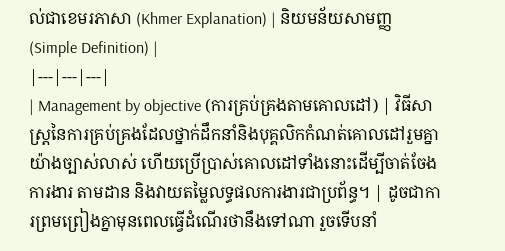ល់ជាខេមរភាសា (Khmer Explanation) | និយមន័យសាមញ្ញ (Simple Definition) |
|---|---|---|
| Management by objective (ការគ្រប់គ្រងតាមគោលដៅ) | វិធីសាស្ត្រនៃការគ្រប់គ្រងដែលថ្នាក់ដឹកនាំនិងបុគ្គលិកកំណត់គោលដៅរួមគ្នាយ៉ាងច្បាស់លាស់ ហើយប្រើប្រាស់គោលដៅទាំងនោះដើម្បីចាត់ចែងការងារ តាមដាន និងវាយតម្លៃលទ្ធផលការងារជាប្រព័ន្ធ។ | ដូចជាការព្រមព្រៀងគ្នាមុនពេលធ្វើដំណើរថានឹងទៅណា រួចទើបនាំ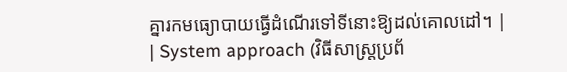គ្នារកមធ្យោបាយធ្វើដំណើរទៅទីនោះឱ្យដល់គោលដៅ។ |
| System approach (វិធីសាស្ត្រប្រព័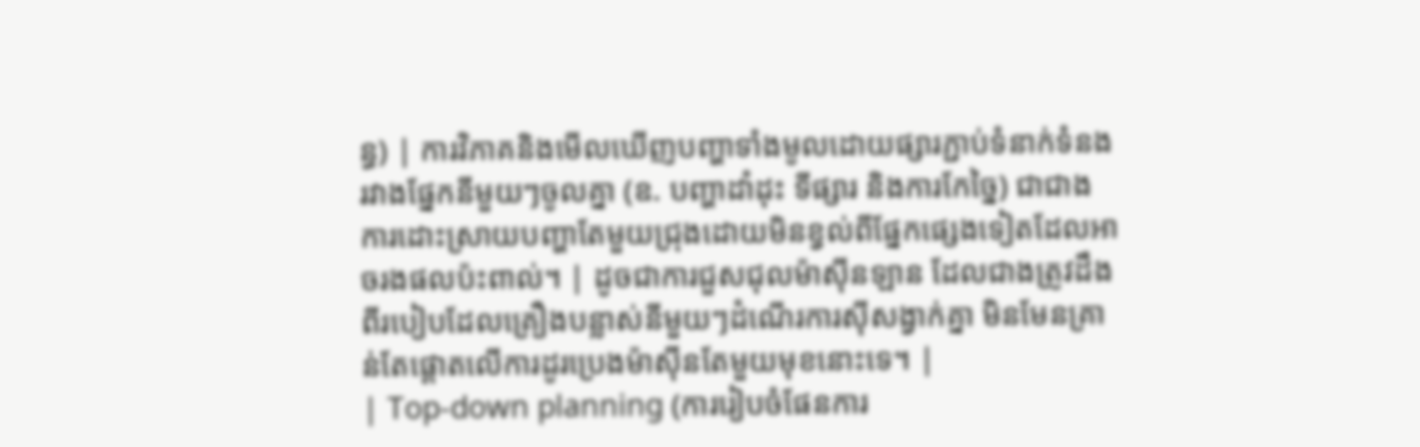ន្ធ) | ការវិភាគនិងមើលឃើញបញ្ហាទាំងមូលដោយផ្សារភ្ជាប់ទំនាក់ទំនងរវាងផ្នែកនីមួយៗចូលគ្នា (ឧ. បញ្ហាដាំដុះ ទីផ្សារ និងការកែច្នៃ) ជាជាងការដោះស្រាយបញ្ហាតែមួយជ្រុងដោយមិនខ្វល់ពីផ្នែកផ្សេងទៀតដែលអាចរងផលប៉ះពាល់។ | ដូចជាការជួសជុលម៉ាស៊ីនឡាន ដែលជាងត្រូវដឹងពីរបៀបដែលគ្រឿងបន្លាស់នីមួយៗដំណើរការស៊ីសង្វាក់គ្នា មិនមែនគ្រាន់តែផ្តោតលើការដូរប្រេងម៉ាស៊ីនតែមួយមុខនោះទេ។ |
| Top-down planning (ការរៀបចំផែនការ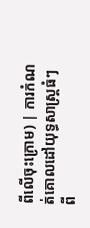ពីលើចុះក្រោម) | ការកំណត់គោលដៅយុទ្ធសាស្ត្រធំៗពី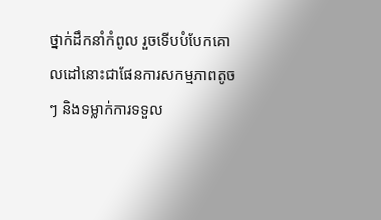ថ្នាក់ដឹកនាំកំពូល រួចទើបបំបែកគោលដៅនោះជាផែនការសកម្មភាពតូចៗ និងទម្លាក់ការទទួល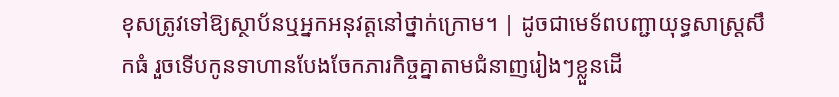ខុសត្រូវទៅឱ្យស្ថាប័នឬអ្នកអនុវត្តនៅថ្នាក់ក្រោម។ | ដូចជាមេទ័ពបញ្ជាយុទ្ធសាស្ត្រសឹកធំ រួចទើបកូនទាហានបែងចែកភារកិច្ចគ្នាតាមជំនាញរៀងៗខ្លួនដើ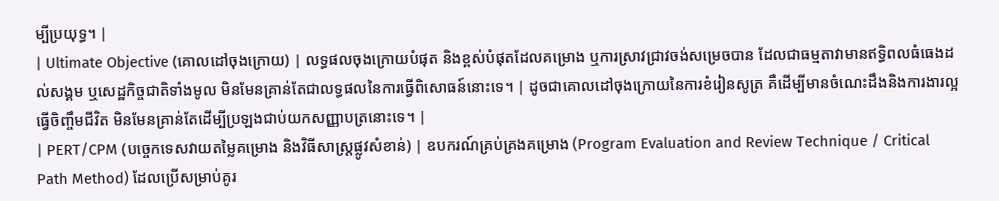ម្បីប្រយុទ្ធ។ |
| Ultimate Objective (គោលដៅចុងក្រោយ) | លទ្ធផលចុងក្រោយបំផុត និងខ្ពស់បំផុតដែលគម្រោង ឬការស្រាវជ្រាវចង់សម្រេចបាន ដែលជាធម្មតាវាមានឥទ្ធិពលធំធេងដល់សង្គម ឬសេដ្ឋកិច្ចជាតិទាំងមូល មិនមែនគ្រាន់តែជាលទ្ធផលនៃការធ្វើពិសោធន៍នោះទេ។ | ដូចជាគោលដៅចុងក្រោយនៃការខំរៀនសូត្រ គឺដើម្បីមានចំណេះដឹងនិងការងារល្អធ្វើចិញ្ចឹមជីវិត មិនមែនគ្រាន់តែដើម្បីប្រឡងជាប់យកសញ្ញាបត្រនោះទេ។ |
| PERT/CPM (បច្ចេកទេសវាយតម្លៃគម្រោង និងវិធីសាស្ត្រផ្លូវសំខាន់) | ឧបករណ៍គ្រប់គ្រងគម្រោង (Program Evaluation and Review Technique / Critical Path Method) ដែលប្រើសម្រាប់គូរ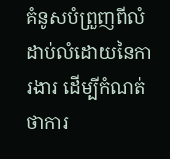គំនូសបំព្រួញពីលំដាប់លំដោយនៃការងារ ដើម្បីកំណត់ថាការ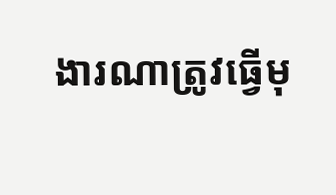ងារណាត្រូវធ្វើមុ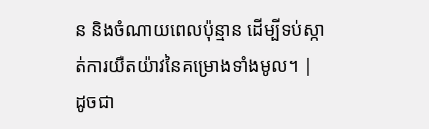ន និងចំណាយពេលប៉ុន្មាន ដើម្បីទប់ស្កាត់ការយឺតយ៉ាវនៃគម្រោងទាំងមូល។ | ដូចជា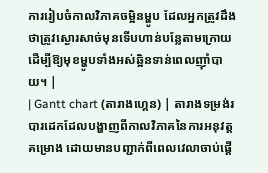ការរៀបចំកាលវិភាគចម្អិនម្ហូប ដែលអ្នកត្រូវដឹងថាត្រូវស្ងោរសាច់មុនទើបហាន់បន្លែតាមក្រោយ ដើម្បីឱ្យមុខម្ហូបទាំងអស់ឆ្អិនទាន់ពេលញ៉ាំបាយ។ |
| Gantt chart (តារាងហ្គេន) | តារាងទម្រង់របារដេកដែលបង្ហាញពីកាលវិភាគនៃការអនុវត្តគម្រោង ដោយមានបញ្ជាក់ពីពេលវេលាចាប់ផ្តើ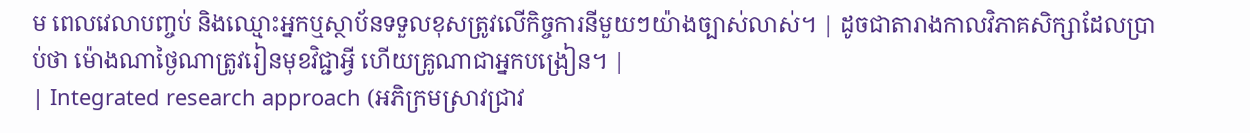ម ពេលវេលាបញ្ចប់ និងឈ្មោះអ្នកឬស្ថាប័នទទួលខុសត្រូវលើកិច្ចការនីមួយៗយ៉ាងច្បាស់លាស់។ | ដូចជាតារាងកាលវិភាគសិក្សាដែលប្រាប់ថា ម៉ោងណាថ្ងៃណាត្រូវរៀនមុខវិជ្ជាអ្វី ហើយគ្រូណាជាអ្នកបង្រៀន។ |
| Integrated research approach (អភិក្រមស្រាវជ្រាវ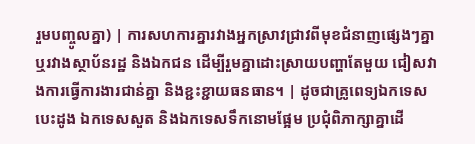រួមបញ្ចូលគ្នា) | ការសហការគ្នារវាងអ្នកស្រាវជ្រាវពីមុខជំនាញផ្សេងៗគ្នា ឬរវាងស្ថាប័នរដ្ឋ និងឯកជន ដើម្បីរួមគ្នាដោះស្រាយបញ្ហាតែមួយ ជៀសវាងការធ្វើការងារជាន់គ្នា និងខ្ជះខ្ជាយធនធាន។ | ដូចជាគ្រូពេទ្យឯកទេសបេះដូង ឯកទេសសួត និងឯកទេសទឹកនោមផ្អែម ប្រជុំពិភាក្សាគ្នាដើ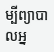ម្បីព្យាបាលអ្ន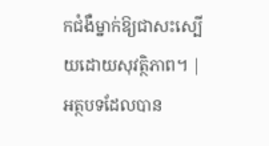កជំងឺម្នាក់ឱ្យជាសះស្បើយដោយសុវត្ថិភាព។ |
អត្ថបទដែលបាន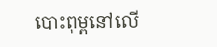បោះពុម្ពនៅលើ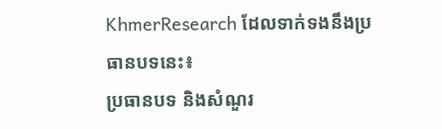KhmerResearch ដែលទាក់ទងនឹងប្រធានបទនេះ៖
ប្រធានបទ និងសំណួរ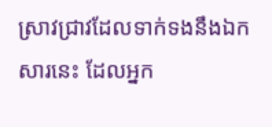ស្រាវជ្រាវដែលទាក់ទងនឹងឯកសារនេះ ដែលអ្នក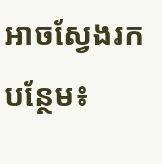អាចស្វែងរកបន្ថែម៖